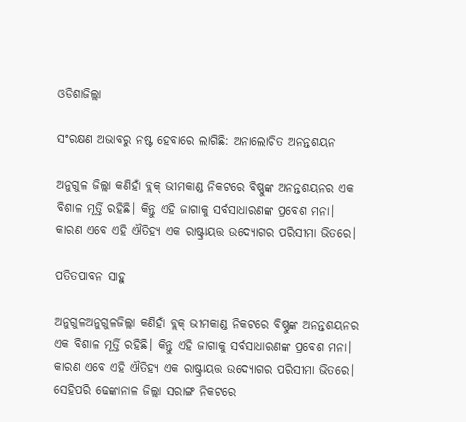ଓଡିଶାଜିଲ୍ଲା

ସଂରକ୍ଷଣ ଅଭାବରୁ ନଷ୍ଟ ହେବାରେ ଲାଗିଛି: ଅନାଲୋଚିତ ଅନନ୍ତଶୟନ

ଅନୁଗୁଳ ଜିଲ୍ଲା କଣିହାଁ ବ୍ଲକ୍‌ ଭୀମକାଣ୍ଡ ନିକଟରେ ବିଷ୍ଣୁଙ୍କ ଅନନ୍ତଶୟନର ଏକ ବିଶାଳ ମୂର୍ତ୍ତି ରହିଛି। କିନ୍ତୁ ଏହି ଜାଗାକୁ ସର୍ବସାଧାରଣଙ୍କ ପ୍ରବେଶ ମନା। କାରଣ ଏବେ ଏହି ଐତିହ୍ୟ ଏକ ରାଷ୍ଟ୍ରାୟତ୍ତ ଉଦ୍ୟୋଗର ପରିସୀମା ଭିତରେ।

ପତିତପାବନ ସାହୁ

ଅନୁଗୁଳଅନୁଗୁଳଜିଲ୍ଲା କଣିହାଁ ବ୍ଲକ୍‌ ଭୀମକାଣ୍ଡ ନିକଟରେ ବିଷ୍ଣୁଙ୍କ ଅନନ୍ତଶୟନର ଏକ ବିଶାଳ ମୂର୍ତ୍ତି ରହିଛି। କିନ୍ତୁ ଏହି ଜାଗାକୁ ସର୍ବସାଧାରଣଙ୍କ ପ୍ରବେଶ ମନା। କାରଣ ଏବେ ଏହି ଐତିହ୍ୟ ଏକ ରାଷ୍ଟ୍ରାୟତ୍ତ ଉଦ୍ୟୋଗର ପରିସୀମା ଭିତରେ। ସେହିପରି ଢେଙ୍କାନାଳ ଜିଲ୍ଲା ସରାଙ୍ଗ ନିକଟରେ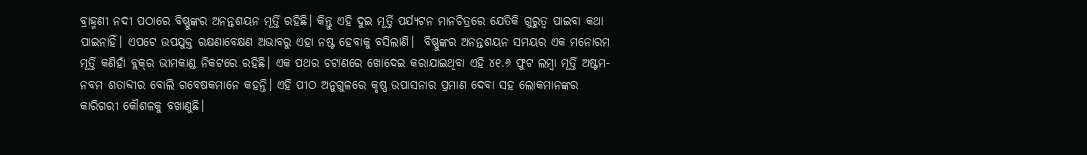ବ୍ରାହ୍ମଣୀ ନଦୀ ପଠାରେ ବିଷ୍ଣୁଙ୍କର ଅନନ୍ତଶୟନ ମୂର୍ତ୍ତି ରହିଛି। କିନ୍ତୁ ଏହି ଦୁଇ ମୂର୍ତ୍ତି ପର୍ଯ୍ୟଟନ ମାନଚିତ୍ରରେ ଯେତିକି ଗୁରୁତ୍ବ ପାଇବା କଥା ପାଇନାହିଁ। ଏପଟେ ଉପଯୁକ୍ତ ରକ୍ଷଣାବେକ୍ଷଣ ଅଭାବରୁ ଏହା ନଷ୍ଟ ହେବାକୁ ବସିଲାଣି।  ବିଷ୍ଣୁଙ୍କର ଅନନ୍ତଶୟନ ସମୟର ଏକ ମନୋରମ ମୂର୍ତ୍ତି କଣିହାଁ ବ୍ଲକ୍‌ର ଭୀମକାଣ୍ଡ ନିକଟରେ ରହିଛି। ଏକ ପଥର ଚଟାଣରେ ଖୋଦେଇ କରାଯାଇଥିବା ଏହି ୪୧.୬ ଫୁଟ ଲମ୍ବା ମୂର୍ତ୍ତି ଅଷ୍ଟମ-ନବମ ଶତାବ୍ଦୀର ବୋଲି ଗବେଷକମାନେ କହନ୍ତି। ଏହି ପୀଠ ଅନୁଗୁଳ‌ରେ କୃଷ୍ଣ ଉପାସନାର ପ୍ରମାଣ ଦେବା ସହ ଲୋକମାନଙ୍କର କାରିଗରୀ କୌଶଳକୁ ବଖାଣୁଛି।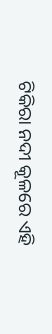ଟିକିରା ନଦୀ କୂଳରେ ଏହି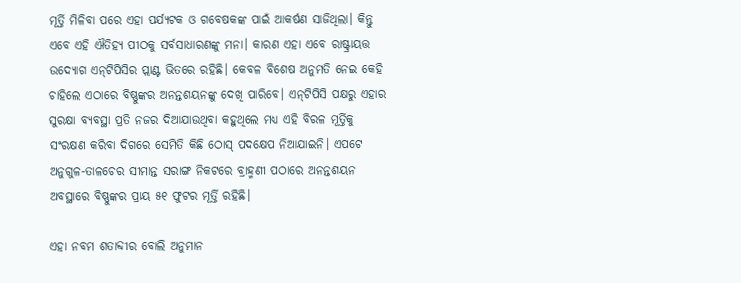ମୂର୍ତ୍ତି ମିଳିବା ପରେ ଏହା ପର୍ଯ୍ୟଟକ ଓ ଗବେଷକଙ୍କ ପାଇଁ ଆକର୍ଷଣ ସାଜିଥିଲା। କିନ୍ତୁ ଏବେ ଏହି ଐତିହ୍ୟ ପୀଠକୁ ସର୍ବସାଧାରଣଙ୍କୁ ମନା। କାରଣ ଏହା ଏବେ ରା‌ଷ୍ଟ୍ରାୟତ୍ତ ଉଦ୍ୟୋଗ ଏନ୍‌ଟିପିସିର ପ୍ଲାଣ୍ଟ ଭିତରେ ରହିଛି। କେବଳ ବିଶେଷ ଅନୁମତି ନେଇ କେହି ଚାହିଲେ ଏଠାରେ ବିଷ୍ଣୁଙ୍କର ଅନନ୍ତଶୟନଙ୍କୁ ଦେଖି ପାରିବେ। ଏନ୍‌ଟିପିସି ପକ୍ଷରୁ ଏହାର ସୁରକ୍ଷା ବ୍ୟବସ୍ଥା ପ୍ରତି ନଜର ଦିଆଯାଉଥିବା କହୁଥିଲେ ମଧ୍ୟ ଏହି ବିରଳ ମୂର୍ତ୍ତିକୁ ସଂରକ୍ଷଣ କରିବା ଦିଗରେ ସେମିତି କିଛି ‌ଠୋସ୍‌ ପଦକ୍ଷେପ ନିଆଯାଇନି। ଏପଟେ ଅନୁଗୁଳ-ତାଳଚେର ସୀମାନ୍ତ ସରାଙ୍ଗ ନିକଟରେ ବ୍ରାହ୍ମଣୀ ପଠାରେ ଅନନ୍ତଶୟନ ଅବସ୍ଥାରେ ବିଷ୍ଣୁଙ୍କର ପ୍ରାୟ ୫୧ ଫୁଟର ମୂର୍ତ୍ତି ରହିଛି।

ଏହା ନବମ ଶତାବ୍ଦୀର ବୋଲି ଅନୁମାନ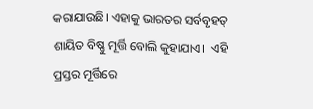କରାଯାଉଛି। ଏହାକୁ ଭାରତର ସର୍ବବୃହତ୍‌ ଶାୟିତ ବିଷ୍ଣୁ ମୂର୍ତ୍ତି ବୋଲି କୁହାଯାଏ।  ଏହି ପ୍ରସ୍ତର ମୂର୍ତ୍ତିରେ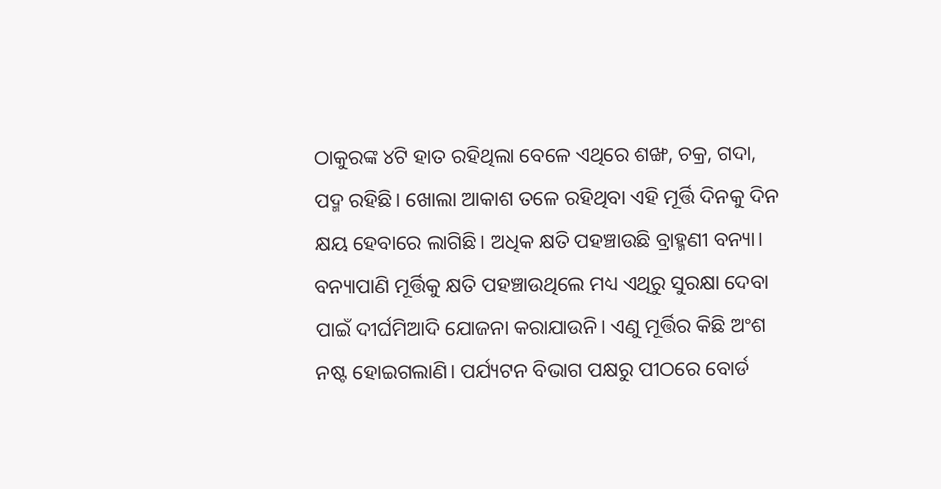ଠାକୁରଙ୍କ ୪ଟି ହାତ ରହିଥିଲା ବେଳେ ଏଥିରେ ଶଙ୍ଖ, ଚକ୍ର, ଗଦା, ପଦ୍ମ ରହିଛି। ଖୋଲା ଆକାଶ ତଳେ ରହିଥିବା ଏହି ମୂର୍ତ୍ତି ଦିନକୁ ଦିନ କ୍ଷୟ ‌ହେବାରେ ଲାଗିଛି। ଅଧିକ କ୍ଷତି ପହଞ୍ଚାଉଛି ବ୍ରାହ୍ମଣୀ ବନ୍ୟା। ବନ୍ୟାପାଣି ମୂର୍ତ୍ତିକୁ କ୍ଷତି ପହଞ୍ଚାଉଥିଲେ ମଧ୍ୟ ଏଥିରୁ ସୁରକ୍ଷା ଦେବା ପାଇଁ ଦୀର୍ଘମିଆଦି ଯୋଜନା କରାଯାଉନି। ଏଣୁ ମୂର୍ତ୍ତିର କିଛି ଅଂଶ ନଷ୍ଟ ହୋଇଗଲାଣି। ପର୍ଯ୍ୟଟନ ବିଭାଗ ପକ୍ଷରୁ ପୀଠରେ ବୋର୍ଡ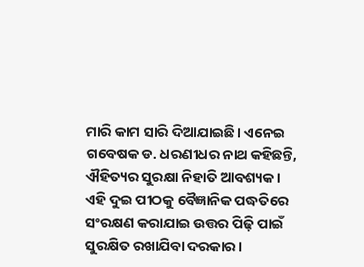ମାରି କାମ ସାରି ଦିଆଯାଇଛି। ଏନେଇ ଗବେଷକ ଡ. ଧରଣୀଧର ନାଥ କହିଛନ୍ତି, ଐହିତ୍ୟର ସୁରକ୍ଷା ନିହାତି ଆବଶ୍ୟକ। ଏହି ଦୁଇ ପୀଠକୁ ବୈଜ୍ଞାନିକ ପଦ୍ଧତିରେ ସଂରକ୍ଷଣ କରାଯାଇ ଉତ୍ତର ପିଢ଼ି ପାଇଁ ସୁରକ୍ଷିତ ରଖାଯିବା ଦରକାର।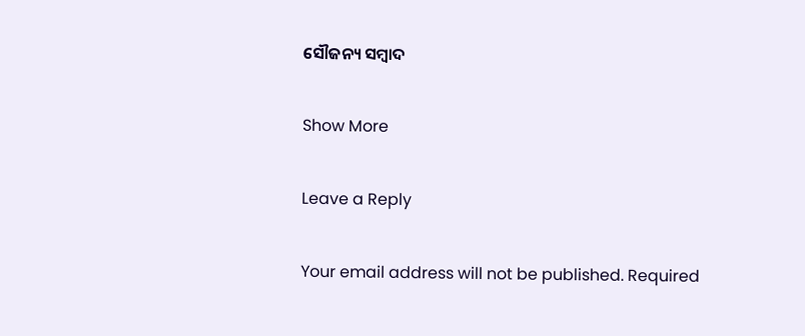ସୌଜନ୍ୟ ସମ୍ବାଦ

Show More

Leave a Reply

Your email address will not be published. Required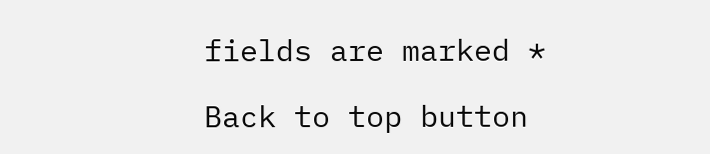fields are marked *

Back to top button